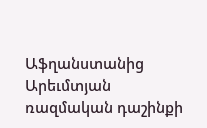Աֆղանստանից Արեւմտյան ռազմական դաշինքի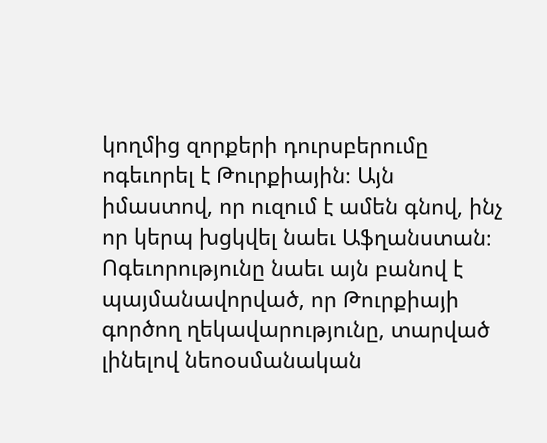կողմից զորքերի դուրսբերումը ոգեւորել է Թուրքիային։ Այն իմաստով, որ ուզում է ամեն գնով, ինչ որ կերպ խցկվել նաեւ Աֆղանստան։ Ոգեւորությունը նաեւ այն բանով է պայմանավորված, որ Թուրքիայի գործող ղեկավարությունը, տարված լինելով նեոօսմանական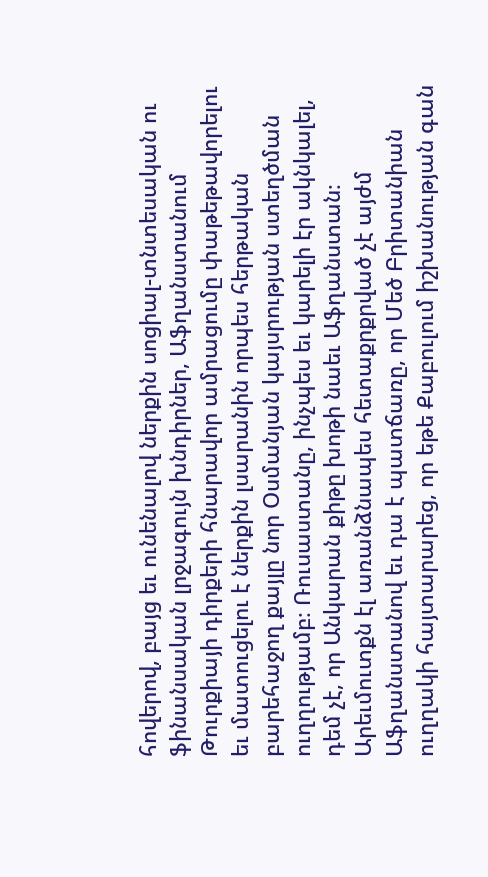հովերով, բայց եւ ունենալով ներքին սոցիալ-տնտեսական ու ֆինանսական լրջագույն խնդիրներ, Աֆղանստանում Թուրքիայի դիրքերի հնարավոր ամրացումը փաթեթավորելու եւ մատուցելու է ներքին լսարանին որպես հերթական բարեհաջող քայլը նոր Օսմանյան կայսրության ստեղծման ուղղությամբ։ Ռուսաստանը, ինչպես եւ կարելի էր ակնկալել, դեմ չէ, որ Անկարան քիթը խոթի նաեւ Աֆղանստան։ Արեւմուտքն էլ առանձնապես հետաքրքրված չէ այժմ Աֆղանստանով եւ դա է պատճառը, որ Մեծ Բրիտանիան ուղղակի հայտարարեց, որ եթե Քաբուլում իշխանության գան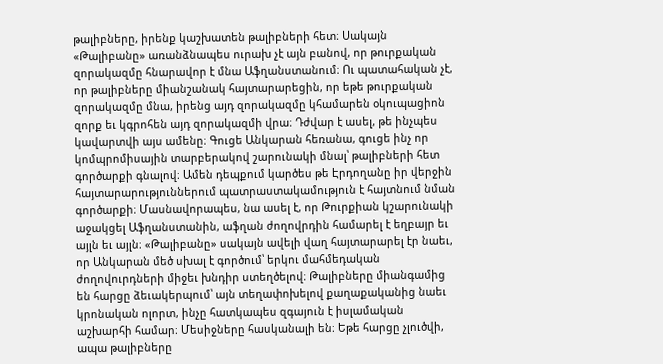թալիբները, իրենք կաշխատեն թալիբների հետ։ Սակայն «Թալիբանը» առանձնապես ուրախ չէ այն բանով, որ թուրքական զորակազմը հնարավոր է մնա Աֆղանստանում։ Ու պատահական չէ, որ թալիբները միանշանակ հայտարարեցին, որ եթե թուրքական զորակազմը մնա, իրենց այդ զորակազմը կհամարեն օկուպացիոն զորք եւ կգրոհեն այդ զորակազմի վրա։ Դժվար է ասել, թե ինչպես կավարտվի այս ամենը։ Գուցե Անկարան հեռանա, գուցե ինչ որ կոմպրոմիսային տարբերակով շարունակի մնալ՝ թալիբների հետ գործարքի գնալով։ Ամեն դեպքում կարծես թե Էրդողանը իր վերջին հայտարարություններում պատրաստակամություն է հայտնում նման գործարքի։ Մասնավորապես, նա ասել է, որ Թուրքիան կշարունակի աջակցել Աֆղանստանին, աֆղան ժողովրդին համարել է եղբայր եւ այլն եւ այլն։ «Թալիբանը» սակայն ավելի վաղ հայտարարել էր նաեւ, որ Անկարան մեծ սխալ է գործում՝ երկու մահմեդական ժողովուրդների միջեւ խնդիր ստեղծելով։ Թալիբները միանգամից են հարցը ձեւակերպում՝ այն տեղափոխելով քաղաքականից նաեւ կրոնական ոլորտ, ինչը հատկապես զգայուն է իսլամական աշխարհի համար։ Մեսիջները հասկանալի են։ Եթե հարցը չլուծվի, ապա թալիբները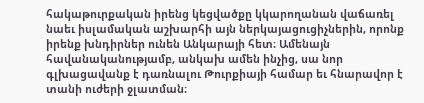հակաթուրքական իրենց կեցվածքը կկարողանան վաճառել նաեւ իսլամական աշխարհի այն ներկայացուցիչներին, որոնք իրենք խնդիրներ ունեն Անկարայի հետ։ Ամենայն հավանականությամբ, անկախ ամեն ինչից, սա նոր գլխացավանք է դառնալու Թուրքիայի համար եւ հնարավոր է տանի ուժերի ջլատման։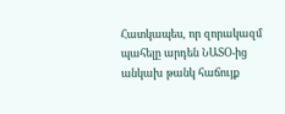Հատկապես, որ զորակազմ պահելը արդեն ՆԱՏՕ-ից անկախ թանկ հաճույք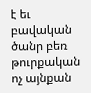է եւ բավական ծանր բեռ թուրքական ոչ այնքան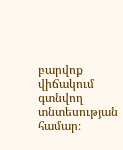բարվոք վիճակում գտնվող տնտեսության համար։